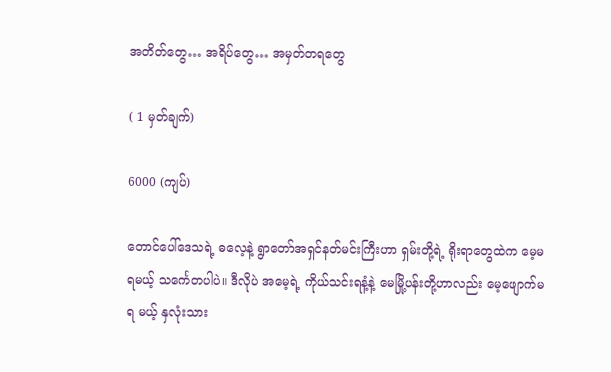အတိတ်တွေ… အရိပ်တွေ… အမှတ်တရတွေ

( 1 မှတ်ချက်)

6000 (ကျပ်)

တောင်ပေါ်ဒေသရဲ့ ဓလေ့နဲ့ ရွာတော်အရှင်နတ်မင်းကြီးဟာ ရှမ်းတို့ရဲ့ ရိုးရာတွေထဲက မေ့မရမယ့် သင်္ကေတပါပဲ။ ဒီလိုပဲ အမေ့ရဲ့ ကိုယ်သင်းရနံ့နဲ့ မေမြို့ပန်းတို့ဟာလည်း မေ့ဖျောက်မရ မယ့် နှလုံးသား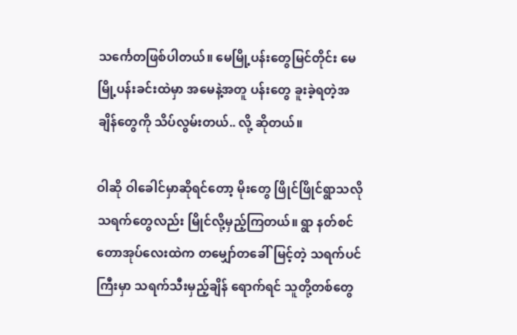သင်္ကေတဖြစ်ပါတယ်။ မေမြို့ပန်းတွေမြင်တိုင်း မေမြို့ပန်းခင်းထဲမှာ အမေနဲ့အတူ ပန်းတွေ ခူးခဲ့ရတဲ့အချိန်တွေကို သိပ်လွမ်းတယ်.. လို့ ဆိုတယ်။

ဝါဆို ဝါခေါင်မှာဆိုရင်တော့ မိုးတွေ ဖြိုင်ဖြိုင်ရွာသလို သရက်တွေလည်း မြိုင်လို့မှည့်ကြတယ်။ ရွာ နတ်စင်တောအုပ်လေးထဲက တမျှော်တခေါ်မြင့်တဲ့ သရက်ပင်ကြီးမှာ သရက်သီးမှည့်ချိန် ရောက်ရင် သူတို့တစ်တွေ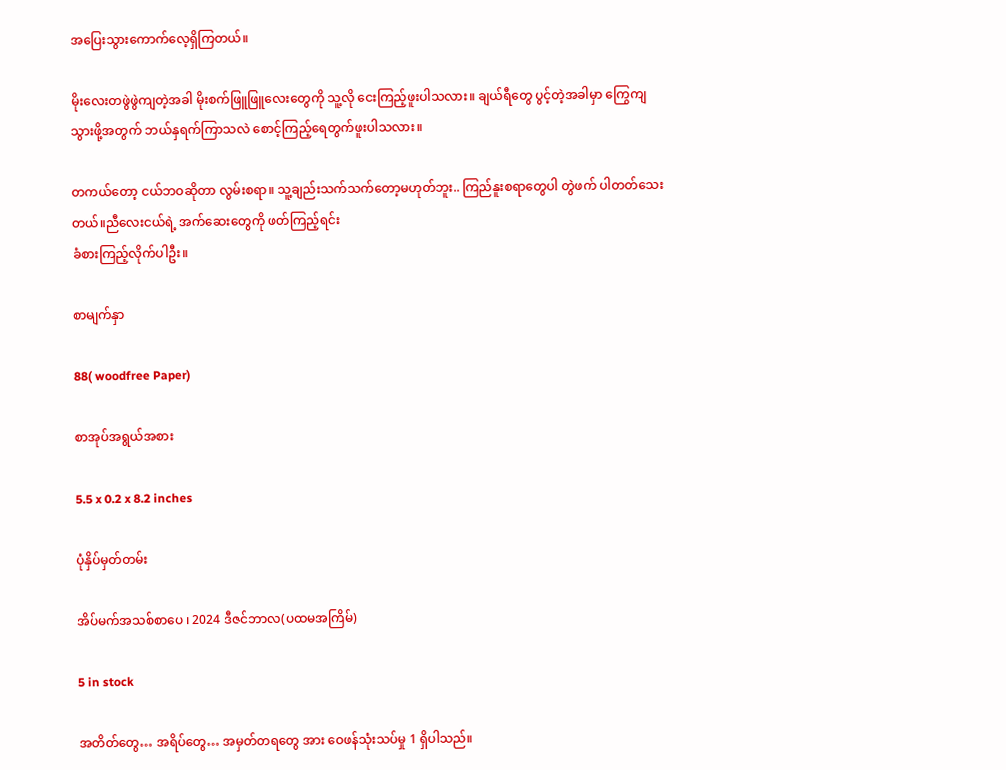အပြေးသွားကောက်လေ့ရှိကြတယ်။

မိုးလေးတဖွဲဖွဲကျတဲ့အခါ မိုးစက်ဖြူဖြူလေးတွေကို သူ့လို ငေးကြည့်ဖူးပါသလား။ ချယ်ရီတွေ ပွင့်တဲ့အခါမှာ ကြွေကျသွားဖို့အတွက် ဘယ်နှရက်ကြာသလဲ စောင့်ကြည့်ရေတွက်ဖူးပါသလား။

တကယ်တော့ ငယ်ဘဝဆိုတာ လွမ်းစရာ။ သူ့ချည်းသက်သက်တော့မဟုတ်ဘူး.. ကြည်နူးစရာတွေပါ တွဲဖက် ပါတတ်သေးတယ်။ညီလေးငယ်ရဲ့ အက်ဆေးတွေကို ဖတ်ကြည့်ရင်း
ခံစားကြည့်လိုက်ပါဦး။

စာမျက်နှာ

88( woodfree Paper)

စာအုပ်အရွယ်အစား

5.5 x 0.2 x 8.2 inches

ပုံနှိပ်မှတ်တမ်း

အိပ်မက်အသစ်စာပေ ၊ 2024 ဒီဇင်ဘာလ(ပထမအကြိမ်)

5 in stock

အတိတ်တွေ… အရိပ်တွေ… အမှတ်တရတွေ အား ဝေဖန်သုံးသပ်မှု 1 ရှိပါသည်။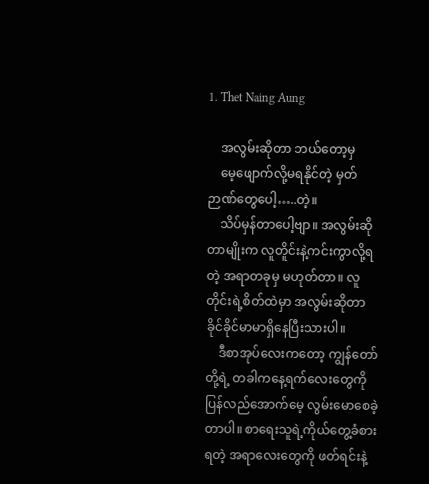1. Thet Naing Aung

    အလွမ်းဆိုတာ ဘယ်တော့မှ
    မေ့ဖျောက်လို့မရနိုင်တဲ့ မှတ်ဉာဏ်တွေပေါ့…..တဲ့။
    သိပ်မှန်တာပေါ့ဗျာ။ အလွမ်းဆိုတာမျိုးက လူတိူင်းနဲ့ကင်းကွာလို့ရတဲ့ အရာတခုမှ မဟုတ်တာ။ လူတိုင်းရဲ့စိတ်ထဲမှာ အလွမ်းဆိုတာ ခိုင်ခိုင်မာမာရှိနေပြီးသားပါ။
    ဒီစာအုပ်လေးကတော့ ကျွန်တော်တို့ရဲ့ တခါကနေ့ရက်လေးတွေကို ပြန်လည်အောက်မေ့ လွမ်းမောစေခဲ့တာပါ။ စာရေးသူရဲ့ကိုယ်တွေ့ခံစားရတဲ့ အရာလေးတွေကို ဖတ်ရင်းနဲ့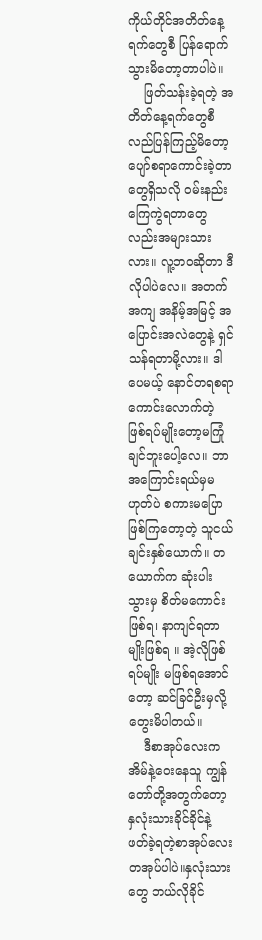ကိုယ်တိုင်အတိတ်နေ့ရက်တွေစီ ပြန်ရောက်သွားမိတော့တာပါပဲ။
    ဖြတ်သန်းခဲ့ရတဲ့ အတိတ်နေ့ရက်တွေစီ လည်ပြန်ကြည့်မိတော့ ပျော်စရာကောင်းခဲ့တာတွေရှိသလို ဝမ်းနည်းကြေကွဲရတာတွေလည်းအများသားလား။ လူ့ဘဝဆိုတာ ဒီလိုပါပဲလေ။ အတက်အကျ အနိမ့်အမြင့် အပြောင်းအလဲတွေနဲ့ ရှင်သန်ရတာမို့လား။ ဒါပေမယ့် နောင်တရစရာကောင်းလောက်တဲ့ ဖြစ်ရပ်မျိုးတော့မကြုံချင်ဘူးပေါ့လေ။ ဘာအကြောင်းရယ်မှမဟုတ်ပဲ စကားမပြောဖြစ်ကြတော့တဲ့ သူငယ်ချင်းနှစ်ယောက်။ တယောက်က ဆုံးပါးသွားမှ စိတ်မကောင်းဖြစ်ရ၊ နာကျင်ရတာမျိုးဖြစ်ရ ။ အဲ့လိုဖြစ်ရပ်မျိုး မဖြစ်ရအောင်တော့ ဆင်ခြင်ဦးမှလို့ တွေးမိပါတယ်။
    ဒီစာအုပ်လေးက အိမ်နဲ့ဝေးနေသူ ကျွန်တော်တို့အတွက်တော့ နှလုံးသားခိုင်ခိုင်နဲ့ ဖတ်ခဲ့ရတဲ့စာအုပ်လေးတအုပ်ပါပဲ။နှလုံးသားတွေ ဘယ်လိုခိုင်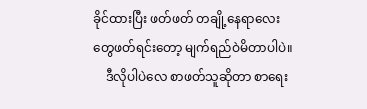ခိုင်ထားပြီး ဖတ်ဖတ် တချို့နေရာလေးတွေဖတ်ရင်းတော့ မျက်ရည်ဝဲမိတာပါပဲ။
    ဒီလိုပါပဲလေ စာဖတ်သူဆိုတာ စာရေး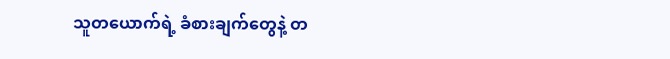သူတယောက်ရဲ့ ခံစားချက်တွေနဲ့ တ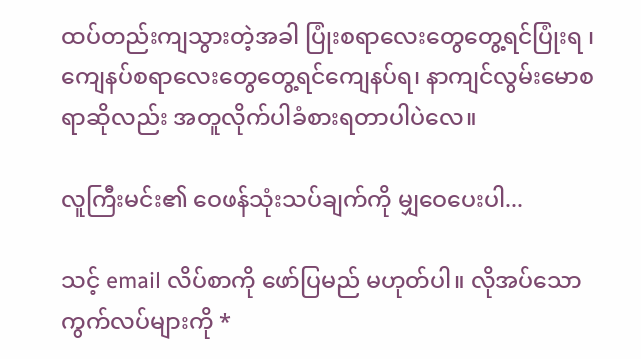ထပ်တည်းကျသွားတဲ့အခါ ပြုံးစရာလေးတွေတွေ့ရင်ပြုံးရ ၊ ကျေနပ်စရာလေးတွေတွေ့ရင်ကျေနပ်ရ၊ နာကျင်လွမ်းမောစရာဆိုလည်း အတူလိုက်ပါခံစားရတာပါပဲလေ။

လူကြီးမင်း၏ ဝေဖန်သုံးသပ်ချက်ကို မျှဝေပေးပါ...

သင့် email လိပ်စာကို ဖော်ပြမည် မဟုတ်ပါ။ လိုအပ်သော ကွက်လပ်များကို *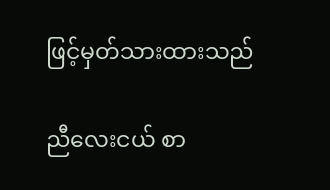ဖြင့်မှတ်သားထားသည်

ညီလေးငယ် စာ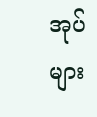အုပ်များ